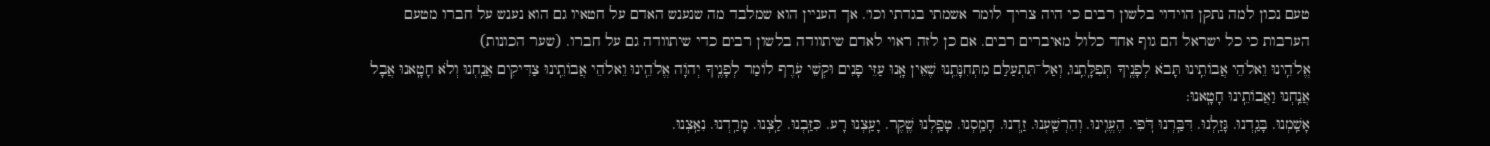טעם נכון למה נתקן הוידוי בלשון רבים כי היה צריך לומר אשמתי בגדתי וכו'. אך העניין הוא שמלבד מה שנענש האדם על חטאיו גם הוא נענש על חברו מטעם הערבות כי כל ישראל הם גוף אחד כלול מאיברים רבים. אם כן לזה ראוי לאדם שיתוודה בלשון רבים כדי שיתוודה גם על חברו. (שער הכונות)
אֱלֺהֵֽינוּ וֵאלֺהֵי אֲבוֹתֵֽינוּ תָּבֹא לְפָנֶֽיךָ תְּפִלָּֽתֵֽנוּ, וְאַל־תִּתְעַלַּם מִתְּחִנָּתֵֽנוּ שֶׁאֵין אָֽנוּ עַזֵּי פָנִים וּקְשֵׁי עֹֽרֶף לוֹמַר לְפָנֶֽיךָ יְהֹוָה אֱלֺהֵֽינוּ וֵאלֺהֵי אֲבוֹתֵֽינוּ צַדִּיקִים אֲנַֽחְנוּ וְלֺא חָטָֽאנוּ אֲבָל אֲנַֽחְנוּ וַאֲבוֹתֵֽינוּ חָטָֽאנוּ:
אָשַֽׁמְנוּ. בָּגַֽדְנוּ. גָּזַֽלְנוּ. דִּבַּֽרְנוּ דֹּֽפִי. הֶעֱוִֽינוּ. וְהִרְשַֽׁעְנוּ. זַֽדְנוּ. חָמַֽסְנוּ. טָפַֽלְנוּ שֶֽׁקֶר. יָעַֽצְנוּ רָע. כִּזַּֽבְנוּ. לַֽצְנוּ. מָרַֽדְנוּ. נִאַֽצְנוּ.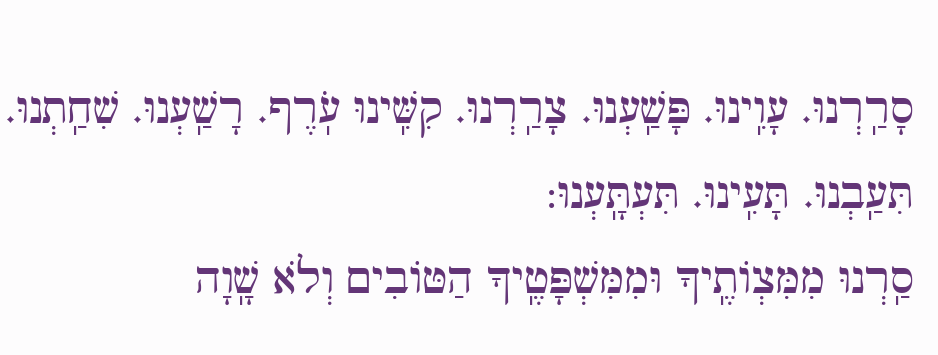סָרַֽרְנוּ. עָוִֽינוּ. פָּשַֽׁעְנוּ. צָרַֽרְנוּ. קִשִּֽׁינוּ עֹֽרֶף. רָשַֽׁעְנוּ. שִׁחַֽתְנוּ. תִּעַֽבְנוּ. תָּעִֽינוּ. תִּעְתָּֽעְנוּ:
סַֽרְנוּ מִמִּצְוֹתֶֽיךָ וּמִמִּשְׁפָּטֶֽיךָ הַטּוֹבִים וְלֺא שָֽׁוָה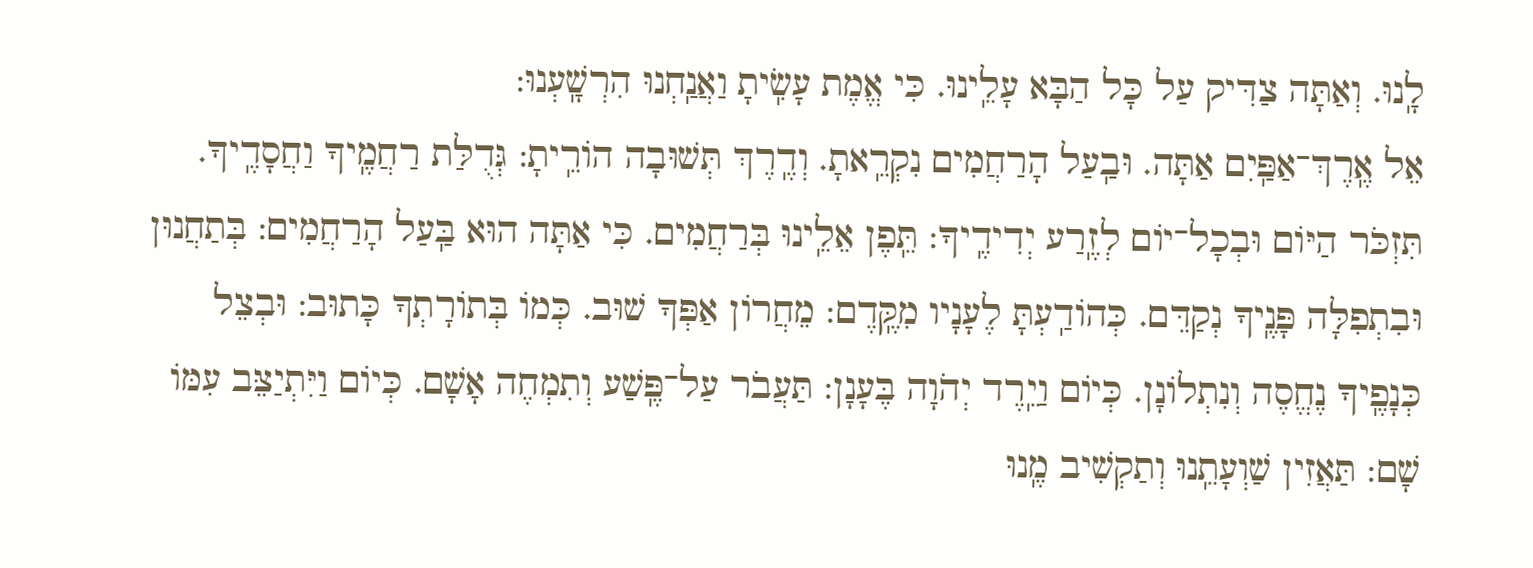לָֽנוּ. וְאַתָּה צַדִּיק עַל כָּל הַבָּא עָלֵֽינוּ. כִּי אֱמֶת עָשִֽׂיתָ וַאֲנַֽחְנוּ הִרְשָֽׁעְנוּ:
אֵל אֶֽרֶךְ־אַפַּֽיִם אַתָּה. וּבַֽעַל הָרַחֲמִים נִקְרֵֽאתָ. וְדֶֽרֶךְ תְּשׁוּבָה הוֹרֵֽיתָ: גְּדֻלַּת רַחֲמֶֽיךָ וַחֲסָדֶֽיךָ. תִּזְכֺּר הַיּוֹם וּבְכָל־יוֹם לְזֶֽרַע יְדִידֶֽיךָ: תֵּֽפֶן אֵלֵֽינוּ בְּרַחֲמִים. כִּי אַתָּה הוּא בַּֽעַל הָרַחֲמִים: בְּתַחֲנוּן וּבִתְפִלָּה פָּנֶֽיךָ נְקַדֵּם. כְּהוֹדַֽעְתָּ לֶעָנָיו מִקֶּֽדֶם: מֵחֲרוֹן אַפְּךָ שׁוּב. כְּמוֹ בְּתוֹרָתְךָ כָּתוּב: וּבְצֵל כְּנָפֶֽיךָ נֶחֱסֶה וְנִתְלוֹנָן. כְּיוֹם וַיֵֽרֶד יְהֺוָה בֶּעָנָן: תַּעֲבֺר עַל־פֶּֽשַׁע וְתִמְחֶה אָשָׁם. כְּיוֹם וַיִּתְיַצֵּב עִמּוֹ שָׁם: תַּאֲזִין שַׁוְעָתֵֽנוּ וְתַקְשִׁיב מֶֽנוּ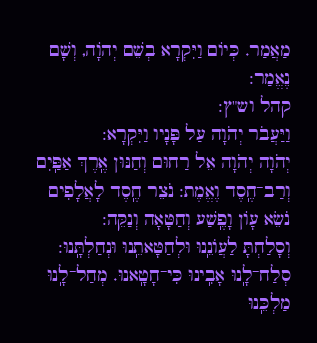מַאֲמַר. כְּיוֹם וַיִּקְרָא בְשֵׁם יְהֹוָה, וְשָׁם נֶאֱמַר:
קהל וש"ץ:
וַיַּעֲבֹר יְהֺוָה עַל פָּנָיו וַיִּקְרָא:
יְהֺוָה יְהֺוָה אֵל רַחוּם וְחַנּוּן אֶֽרֶךְ אַפַּֽיִם וְרַב־חֶֽסֶד וֶאֱמֶת: נֹצֵר חֶֽסֶד לָאֲלָפִים נֹשֵׂא עָוֹן וָפֶֽשַׁע וְחַטָּאָה וְנַקֵּה:
וְסָלַחְתָּ לַעֲוֺנֵֽנוּ וּלְחַטָּאתֵֽנוּ וּנְחַלְתָּֽנוּ: סְלַח־לָֽנוּ אָבִֽינוּ כִּי־חָטָֽאנוּ. מְחַל־לָֽנוּ מַלְכֵּֽנוּ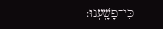כִּי־פָשָֽׁעְנוּ: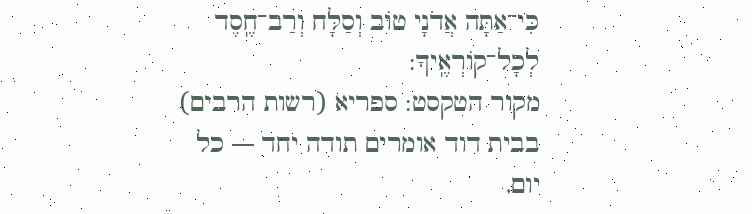כִּי־אַתָּה אֲדֺנָי טוֹב וְסַלָּח וְרַב־חֶֽסֶד לְכָל־קוֹרְאֶֽיךָ:
מקור הטקסט: ספריא (רשות הרבים)
בבית דוד אומרים תודה יחד — כל יום,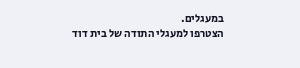במעגלים.
הצטרפו למעגלי התודה של בית דוד